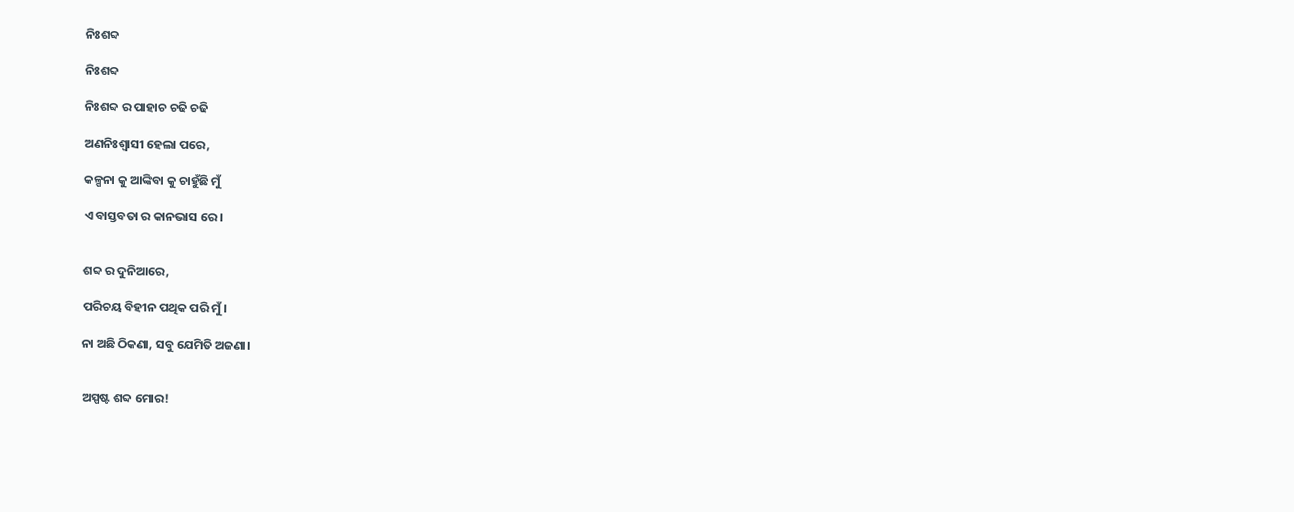ନିଃଶବ୍ଦ

ନିଃଶବ୍ଦ

ନିଃଶବ୍ଦ ର ପାହାଚ ଚଢି ଚଢି

ଅଣନିଃଶ୍ବାସୀ ହେଲା ପରେ,

କଳ୍ପନା କୁ ଆଙ୍କିବା କୁ ଚାହୁଁଛି ମୁଁ

ଏ ବାସ୍ତବତା ର କାନଭାସ ରେ।


ଶବ୍ଦ ର ଦୁନିଆରେ,

ପରିଚୟ ବିହୀନ ପଥିକ ପରି ମୁଁ।

ନା ଅଛି ଠିକଣା, ସବୁ ଯେମିତି ଅଜଣା।


ଅସ୍ପଷ୍ଟ ଶବ୍ଦ ମୋର!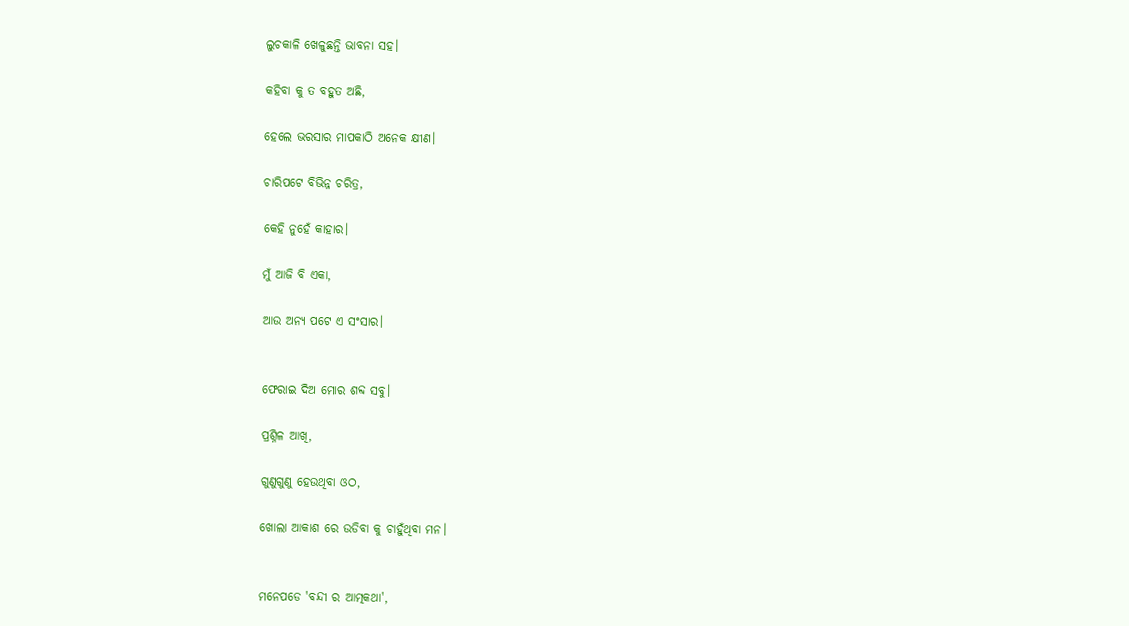ଲୁଚକାଳି ଖେଳୁଛନ୍ତି ଭାବନା ସହ।

କହିବା କୁ ତ ବହୁତ ଅଛି,

ହେଲେ ଭରସାର ମାପକାଠି ଅନେକ କ୍ଷୀଣ।

ଚାରିପଟେ ବିଭିନ୍ନ ଚରିତ୍ର,

କେହି ନୁହେଁ କାହାର।

ମୁଁ ଆଜି ବି ଏକା,

ଆଉ ଅନ୍ୟ ପଟେ ଏ ସଂସାର।


ଫେରାଇ ଦିଅ ମୋର ଶବ୍ଦ ସବୁ।

ପ୍ରଶ୍ନିଳ ଆଖି,

ଗୁଣୁଗୁଣୁ ହେଉଥିବା ଓଠ,

ଖୋଲା ଆକାଶ ରେ ଉଡିବା କୁ ଚାହୁଁଥିବା ମନ।


ମନେପଡେ 'ବନ୍ଦୀ ର ଆତ୍ମକଥା',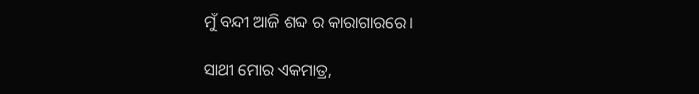ମୁଁ ବନ୍ଦୀ ଆଜି ଶବ୍ଦ ର କାରାଗାରରେ।

ସାଥୀ ମୋର ଏକମାତ୍ର,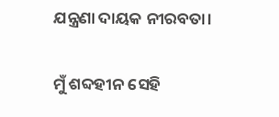ଯନ୍ତ୍ରଣା ଦାୟକ ନୀରବତା।


ମୁଁ ଶବ୍ଦହୀନ ସେହି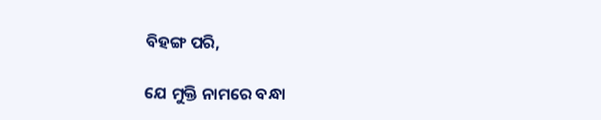ବିହଙ୍ଗ ପରି,

ଯେ ମୁକ୍ତି ନାମରେ ବନ୍ଧା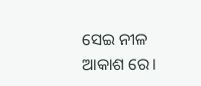ସେଇ ନୀଳ ଆକାଶ ରେ।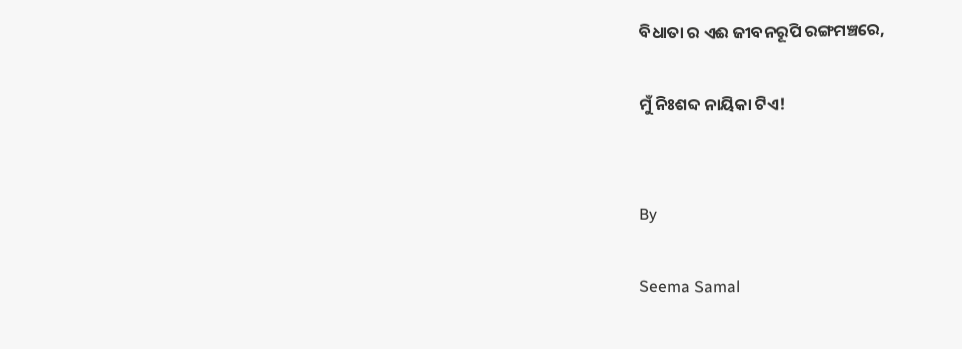ବିଧାତା ର ଏଈ ଜୀବନରୂପି ରଙ୍ଗମଞ୍ଚରେ,

ମୁଁ ନିଃଶବ୍ଦ ନାୟିକା ଟିଏ!


By

Seema Samal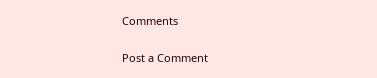Comments

Post a Comment